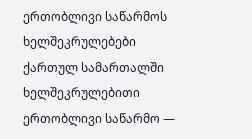ერთობლივი საწარმოს ხელშეკრულებები ქართულ სამართალში
ხელშეკრულებითი ერთობლივი საწარმო —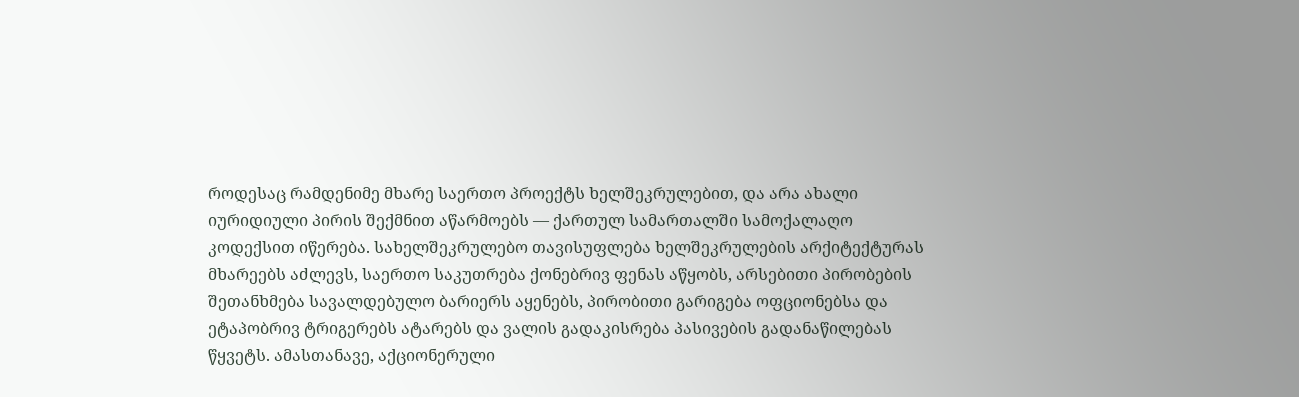როდესაც რამდენიმე მხარე საერთო პროექტს ხელშეკრულებით, და არა ახალი იურიდიული პირის შექმნით აწარმოებს — ქართულ სამართალში სამოქალაღო კოდექსით იწერება. სახელშეკრულებო თავისუფლება ხელშეკრულების არქიტექტურას მხარეებს აძლევს, საერთო საკუთრება ქონებრივ ფენას აწყობს, არსებითი პირობების შეთანხმება სავალდებულო ბარიერს აყენებს, პირობითი გარიგება ოფციონებსა და ეტაპობრივ ტრიგერებს ატარებს და ვალის გადაკისრება პასივების გადანაწილებას წყვეტს. ამასთანავე, აქციონერული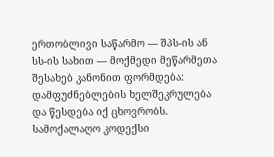ერთობლივი საწარმო — შპს-ის ან სს-ის სახით — მოქმედი მეწარმეთა შესახებ კანონით ფორმდება: დამფუძნებლების ხელშეკრულება და წესდება იქ ცხოვრობს. სამოქალაღო კოდექსი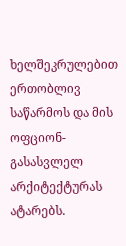ხელშეკრულებით ერთობლივ საწარმოს და მის ოფციონ-გასასვლელ არქიტექტურას ატარებს.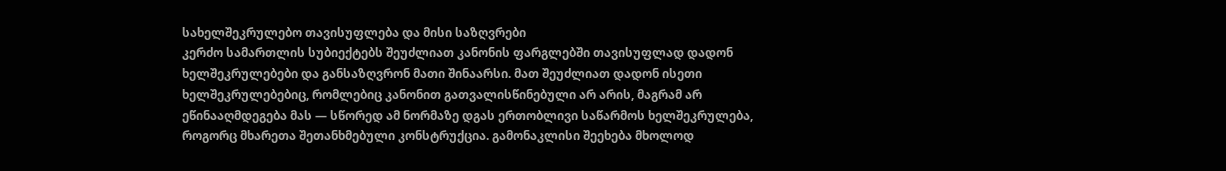სახელშეკრულებო თავისუფლება და მისი საზღვრები
კერძო სამართლის სუბიექტებს შეუძლიათ კანონის ფარგლებში თავისუფლად დადონ ხელშეკრულებები და განსაზღვრონ მათი შინაარსი. მათ შეუძლიათ დადონ ისეთი ხელშეკრულებებიც, რომლებიც კანონით გათვალისწინებული არ არის, მაგრამ არ ეწინააღმდეგება მას — სწორედ ამ ნორმაზე დგას ერთობლივი საწარმოს ხელშეკრულება, როგორც მხარეთა შეთანხმებული კონსტრუქცია. გამონაკლისი შეეხება მხოლოდ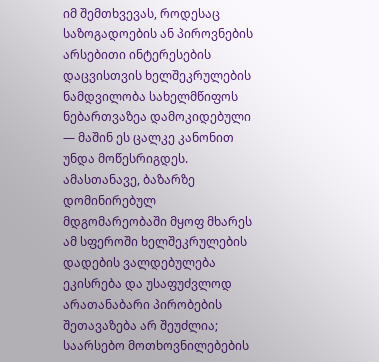იმ შემთხვევას, როდესაც საზოგადოების ან პიროვნების არსებითი ინტერესების დაცვისთვის ხელშეკრულების ნამდვილობა სახელმწიფოს ნებართვაზეა დამოკიდებული — მაშინ ეს ცალკე კანონით უნდა მოწესრიგდეს. ამასთანავე, ბაზარზე დომინირებულ მდგომარეობაში მყოფ მხარეს ამ სფეროში ხელშეკრულების დადების ვალდებულება ეკისრება და უსაფუძვლოდ არათანაბარი პირობების შეთავაზება არ შეუძლია; საარსებო მოთხოვნილებების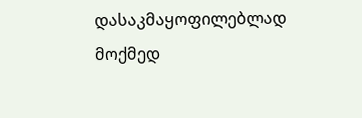დასაკმაყოფილებლად მოქმედ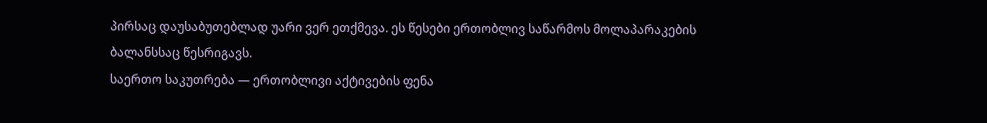პირსაც დაუსაბუთებლად უარი ვერ ეთქმევა. ეს წესები ერთობლივ საწარმოს მოლაპარაკების ბალანსსაც წესრიგავს.
საერთო საკუთრება — ერთობლივი აქტივების ფენა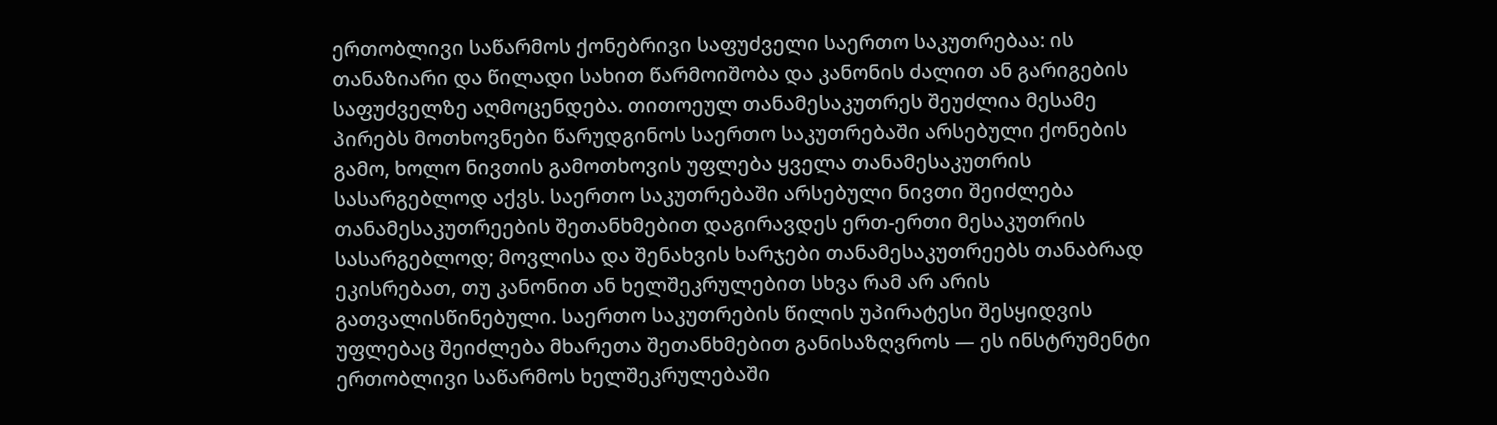ერთობლივი საწარმოს ქონებრივი საფუძველი საერთო საკუთრებაა: ის თანაზიარი და წილადი სახით წარმოიშობა და კანონის ძალით ან გარიგების საფუძველზე აღმოცენდება. თითოეულ თანამესაკუთრეს შეუძლია მესამე პირებს მოთხოვნები წარუდგინოს საერთო საკუთრებაში არსებული ქონების გამო, ხოლო ნივთის გამოთხოვის უფლება ყველა თანამესაკუთრის სასარგებლოდ აქვს. საერთო საკუთრებაში არსებული ნივთი შეიძლება თანამესაკუთრეების შეთანხმებით დაგირავდეს ერთ-ერთი მესაკუთრის სასარგებლოდ; მოვლისა და შენახვის ხარჯები თანამესაკუთრეებს თანაბრად ეკისრებათ, თუ კანონით ან ხელშეკრულებით სხვა რამ არ არის გათვალისწინებული. საერთო საკუთრების წილის უპირატესი შესყიდვის უფლებაც შეიძლება მხარეთა შეთანხმებით განისაზღვროს — ეს ინსტრუმენტი ერთობლივი საწარმოს ხელშეკრულებაში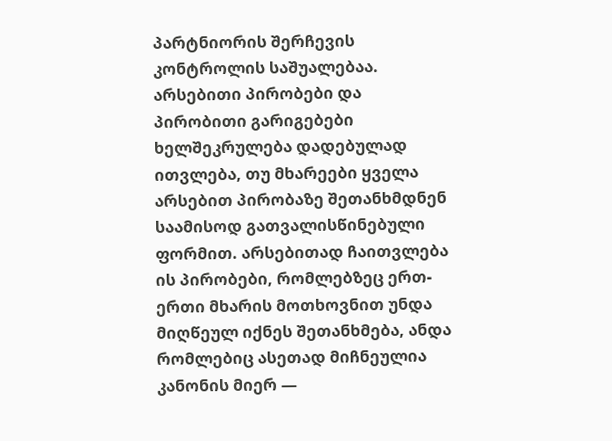პარტნიორის შერჩევის კონტროლის საშუალებაა.
არსებითი პირობები და პირობითი გარიგებები
ხელშეკრულება დადებულად ითვლება, თუ მხარეები ყველა არსებით პირობაზე შეთანხმდნენ საამისოდ გათვალისწინებული ფორმით. არსებითად ჩაითვლება ის პირობები, რომლებზეც ერთ-ერთი მხარის მოთხოვნით უნდა მიღწეულ იქნეს შეთანხმება, ანდა რომლებიც ასეთად მიჩნეულია კანონის მიერ —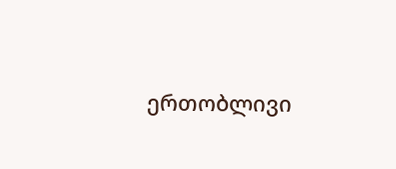ერთობლივი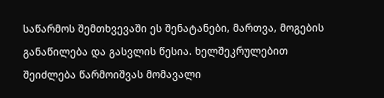საწარმოს შემთხვევაში ეს შენატანები, მართვა, მოგების განაწილება და გასვლის წესია. ხელშეკრულებით შეიძლება წარმოიშვას მომავალი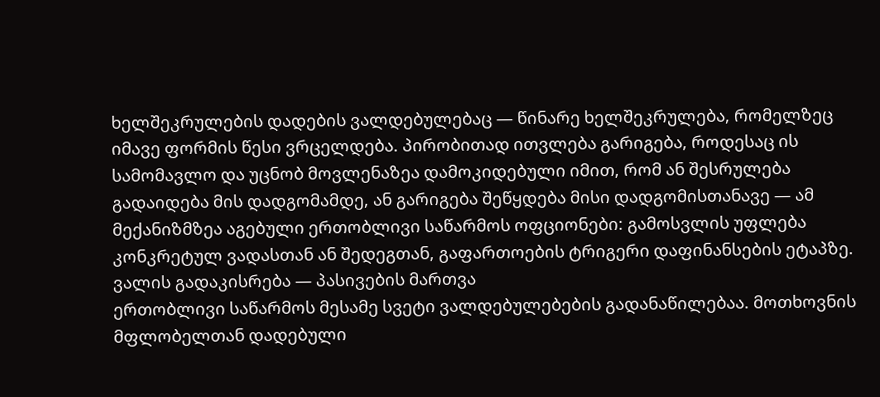ხელშეკრულების დადების ვალდებულებაც — წინარე ხელშეკრულება, რომელზეც იმავე ფორმის წესი ვრცელდება. პირობითად ითვლება გარიგება, როდესაც ის სამომავლო და უცნობ მოვლენაზეა დამოკიდებული იმით, რომ ან შესრულება გადაიდება მის დადგომამდე, ან გარიგება შეწყდება მისი დადგომისთანავე — ამ მექანიზმზეა აგებული ერთობლივი საწარმოს ოფციონები: გამოსვლის უფლება კონკრეტულ ვადასთან ან შედეგთან, გაფართოების ტრიგერი დაფინანსების ეტაპზე.
ვალის გადაკისრება — პასივების მართვა
ერთობლივი საწარმოს მესამე სვეტი ვალდებულებების გადანაწილებაა. მოთხოვნის მფლობელთან დადებული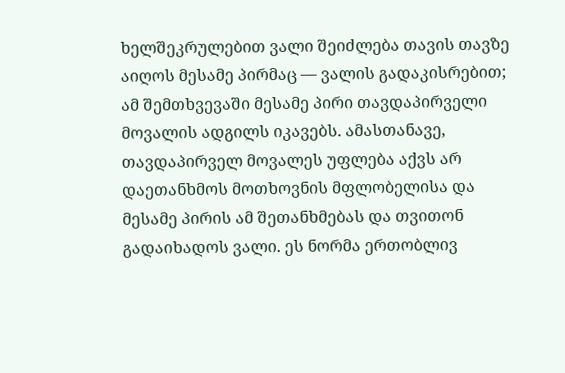ხელშეკრულებით ვალი შეიძლება თავის თავზე აიღოს მესამე პირმაც — ვალის გადაკისრებით; ამ შემთხვევაში მესამე პირი თავდაპირველი მოვალის ადგილს იკავებს. ამასთანავე, თავდაპირველ მოვალეს უფლება აქვს არ დაეთანხმოს მოთხოვნის მფლობელისა და მესამე პირის ამ შეთანხმებას და თვითონ გადაიხადოს ვალი. ეს ნორმა ერთობლივ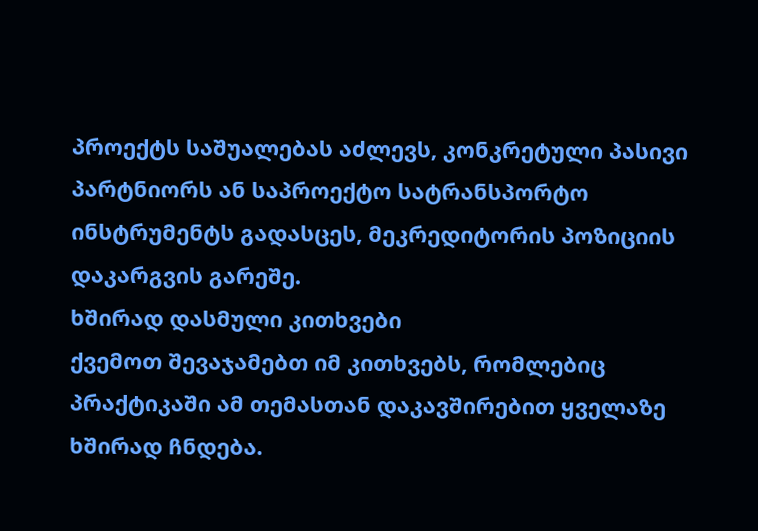პროექტს საშუალებას აძლევს, კონკრეტული პასივი პარტნიორს ან საპროექტო სატრანსპორტო ინსტრუმენტს გადასცეს, მეკრედიტორის პოზიციის დაკარგვის გარეშე.
ხშირად დასმული კითხვები
ქვემოთ შევაჯამებთ იმ კითხვებს, რომლებიც პრაქტიკაში ამ თემასთან დაკავშირებით ყველაზე ხშირად ჩნდება.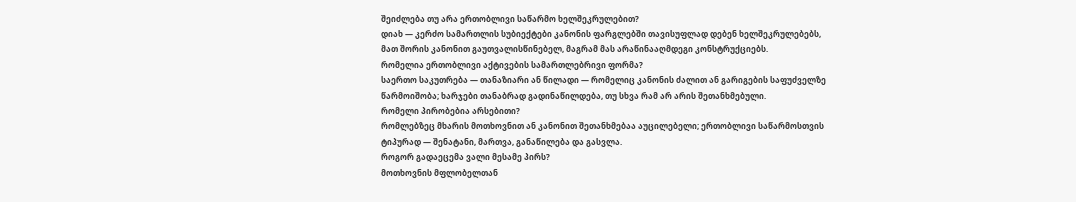შეიძლება თუ არა ერთობლივი საწარმო ხელშეკრულებით?
დიახ — კერძო სამართლის სუბიექტები კანონის ფარგლებში თავისუფლად დებენ ხელშეკრულებებს, მათ შორის კანონით გაუთვალისწინებელ, მაგრამ მას არაწინააღმდეგი კონსტრუქციებს.
რომელია ერთობლივი აქტივების სამართლებრივი ფორმა?
საერთო საკუთრება — თანაზიარი ან წილადი — რომელიც კანონის ძალით ან გარიგების საფუძველზე წარმოიშობა; ხარჯები თანაბრად გადინაწილდება, თუ სხვა რამ არ არის შეთანხმებული.
რომელი პირობებია არსებითი?
რომლებზეც მხარის მოთხოვნით ან კანონით შეთანხმებაა აუცილებელი; ერთობლივი საწარმოსთვის ტიპურად — შენატანი, მართვა, განაწილება და გასვლა.
როგორ გადაეცემა ვალი მესამე პირს?
მოთხოვნის მფლობელთან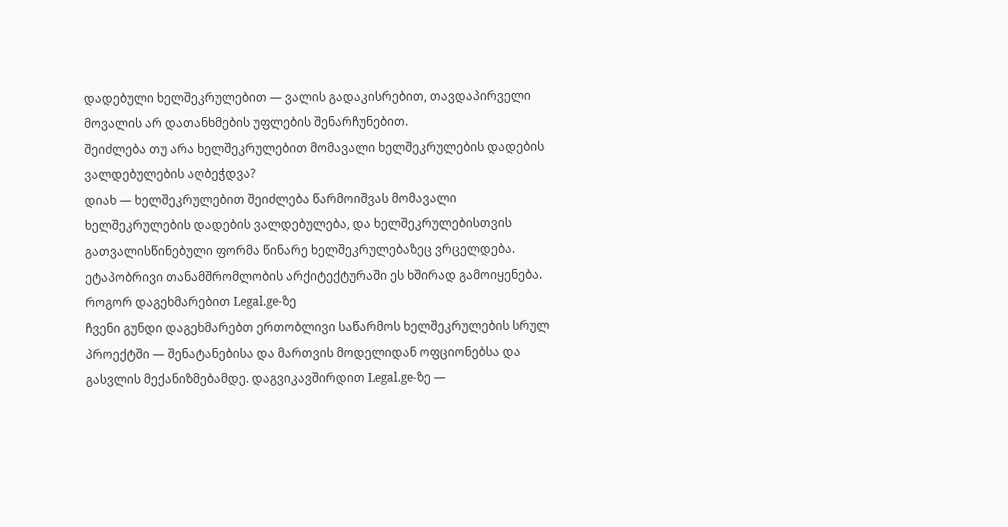დადებული ხელშეკრულებით — ვალის გადაკისრებით, თავდაპირველი მოვალის არ დათანხმების უფლების შენარჩუნებით.
შეიძლება თუ არა ხელშეკრულებით მომავალი ხელშეკრულების დადების ვალდებულების აღბეჭდვა?
დიახ — ხელშეკრულებით შეიძლება წარმოიშვას მომავალი ხელშეკრულების დადების ვალდებულება, და ხელშეკრულებისთვის გათვალისწინებული ფორმა წინარე ხელშეკრულებაზეც ვრცელდება. ეტაპობრივი თანამშრომლობის არქიტექტურაში ეს ხშირად გამოიყენება.
როგორ დაგეხმარებით Legal.ge-ზე
ჩვენი გუნდი დაგეხმარებთ ერთობლივი საწარმოს ხელშეკრულების სრულ პროექტში — შენატანებისა და მართვის მოდელიდან ოფციონებსა და გასვლის მექანიზმებამდე. დაგვიკავშირდით Legal.ge-ზე —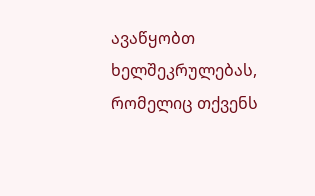ავაწყობთ ხელშეკრულებას, რომელიც თქვენს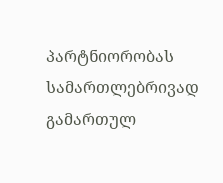პარტნიორობას სამართლებრივად გამართულ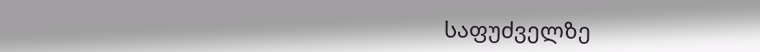საფუძველზე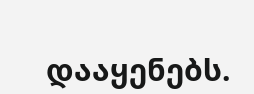დააყენებს.